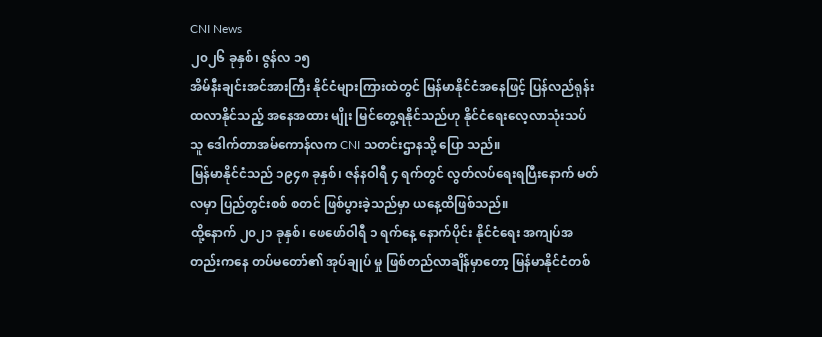CNI News
၂၀၂၆ ခုနှစ်၊ ဇွန်လ ၁၅
အိမ်နီးချင်းအင်အားကြီး နိုင်ငံများကြားထဲတွင် မြန်မာနိုင်ငံအနေဖြင့် ပြန်လည်ရုန်းထလာနိုင်သည့် အနေအထား မျိုး မြင်တွေ့ရနိုင်သည်ဟု နိုင်ငံရေးလေ့လာသုံးသပ်သူ ဒေါက်တာအမ်ကောန်လက CNI သတင်းဌာနသို့ ပြော သည်။
မြန်မာနိုင်ငံသည် ၁၉၄၈ ခုနှစ်၊ ဇန်နဝါရီ ၄ ရက်တွင် လွတ်လပ်ရေးရပြီးနောက် မတ်လမှာ ပြည်တွင်းစစ် စတင် ဖြစ်ပွားခဲ့သည်မှာ ယနေ့ထိဖြစ်သည်။
ထို့နောက် ၂၀၂၁ ခုနှစ်၊ ဖေဖော်ဝါရီ ၁ ရက်နေ့ နောက်ပိုင်း နိုင်ငံရေး အကျပ်အတည်းကနေ တပ်မတော်၏ အုပ်ချုပ် မှု ဖြစ်တည်လာချိန်မှာတော့ မြန်မာနိုင်ငံတစ်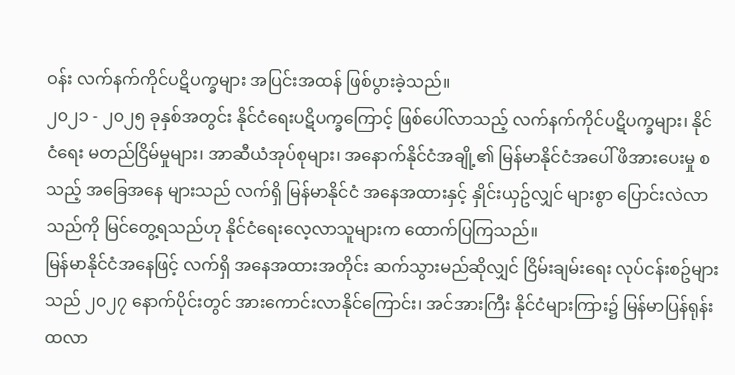ဝန်း လက်နက်ကိုင်ပဋိပက္ခများ အပြင်းအထန် ဖြစ်ပွားခဲ့သည်။
၂၀၂၁ - ၂၀၂၅ ခုနှစ်အတွင်း နိုင်ငံရေးပဋိပက္ခကြောင့် ဖြစ်ပေါ်လာသည့် လက်နက်ကိုင်ပဋိပက္ခများ၊ နိုင်ငံရေး မတည်ငြိမ်မှုများ၊ အာဆီယံအုပ်စုများ၊ အနောက်နိုင်ငံအချို့၏ မြန်မာနိုင်ငံအပေါ် ဖိအားပေးမှု စသည့် အခြေအနေ များသည် လက်ရှိ မြန်မာနိုင်ငံ အနေအထားနှင့် နှိုင်းယှဥ်လျှင် များစွာ ပြောင်းလဲလာသည်ကို မြင်တွေ့ရသည်ဟု နိုင်ငံရေးလေ့လာသူများက ထောက်ပြကြသည်။
မြန်မာနိုင်ငံအနေဖြင့် လက်ရှိ အနေအထားအတိုင်း ဆက်သွားမည်ဆိုလျှင် ငြိမ်းချမ်းရေး လုပ်ငန်းစဥ်များသည် ၂၀၂၇ နောက်ပိုင်းတွင် အားကောင်းလာနိုင်ကြောင်း၊ အင်အားကြီး နိုင်ငံများကြား၌ မြန်မာပြန်ရုန်းထလာ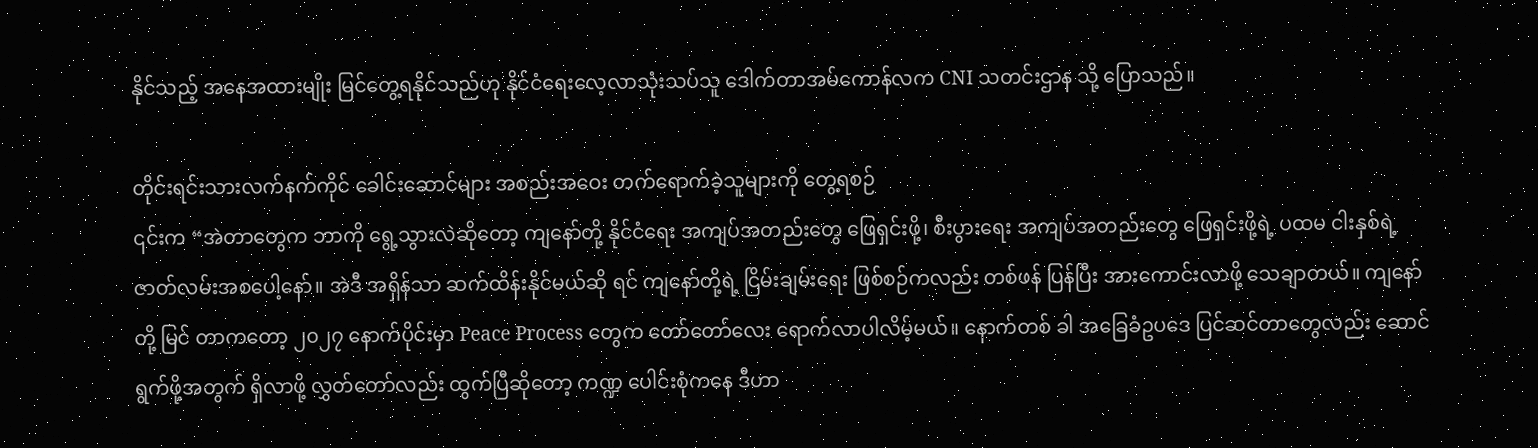နိုင်သည့် အနေအထားမျိုး မြင်တွေ့ရနိုင်သည်ဟု နိုင်ငံရေးလေ့လာသုံးသပ်သူ ဒေါက်တာအမ်ကောန်လက CNI သတင်းဌာန သို့ ပြောသည်။

တိုင်းရင်းသားလက်နက်ကိုင် ခေါင်းဆောင်များ အစည်းအဝေး တက်ရောက်ခဲ့သူများကို တွေ့ရစဉ်
၎င်းက “အဲတာတွေက ဘာကို ရွေ့သွားလဲဆိုတော့ ကျနော်တို့ နိုင်ငံရေး အကျပ်အတည်းတွေ ဖြေရှင်းဖို့၊ စီးပွားရေး အကျပ်အတည်းတွေ ဖြေရှင်းဖို့ရဲ့ ပထမ ငါးနှစ်ရဲ့ ဇာတ်လမ်းအစပေါ့နော်။ အဲဒီ အရှိန်သာ ဆက်ထိန်းနိုင်မယ်ဆို ရင် ကျနော်တို့ရဲ့ ငြိမ်းချမ်းရေး ဖြစ်စဉ်ကလည်း တစ်ဖန် ပြန်ပြီး အားကောင်းလာဖို့ သေချာတယ်။ ကျနော်တို့ မြင် တာကတော့ ၂၀၂၇ နောက်ပိုင်းမှာ Peace Process တွေက တော်တော်လေး ရောက်လာပါလိမ့်မယ်။ နောက်တစ် ခါ အခြေခံဥပဒေ ပြင်ဆင်တာတွေလည်း ဆောင်ရွက်ဖို့အတွက် ရှိလာဖို့ လွှတ်တော်လည်း ထွက်ပြီဆိုတော့ ကဏ္ဍ ပေါင်းစုံကနေ ဒီဟာ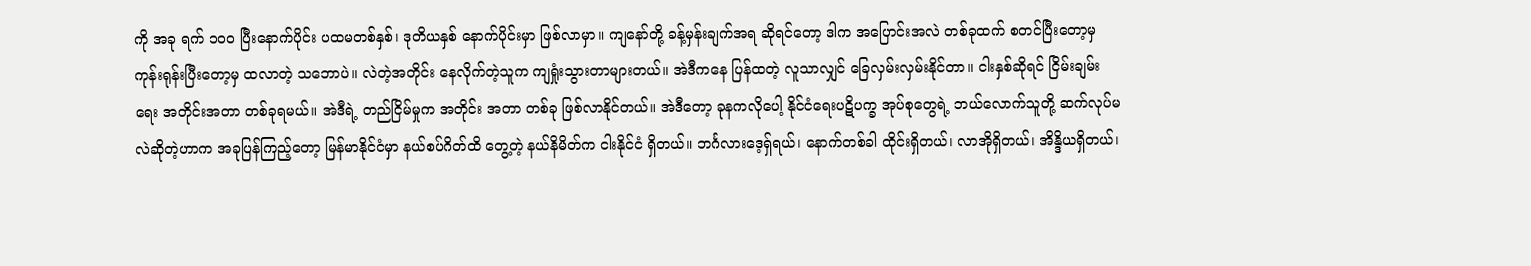ကို အခု ရက် ၁၀၀ ပြီးနောက်ပိုင်း ပထမတစ်နှစ်၊ ဒုတိယနှစ် နောက်ပိုင်းမှာ ဖြစ်လာမှာ။ ကျနော်တို့ ခန့်မှန်းချက်အရ ဆိုရင်တော့ ဒါက အပြောင်းအလဲ တစ်ခုထက် စတင်ပြီးတော့မှ ကုန်းရုန်းပြီးတော့မှ ထလာတဲ့ သဘောပဲ။ လဲတဲ့အတိုင်း နေလိုက်တဲ့သူက ကျရှုံးသွားတာများတယ်။ အဲဒီကနေ ပြန်ထတဲ့ လူသာလျှင် ခြေလှမ်းလှမ်းနိုင်တာ။ ငါးနှစ်ဆိုရင် ငြိမ်းချမ်းရေး အတိုင်းအတာ တစ်ခုရမယ်။ အဲဒီရဲ့ တည်ငြိမ်မှုက အတိုင်း အတာ တစ်ခု ဖြစ်လာနိုင်တယ်။ အဲဒီတော့ ခုနကလိုပေါ့ နိုင်ငံရေးပဋိပက္ခ အုပ်စုတွေရဲ့ ဘယ်လောက်သူတို့ ဆက်လုပ်မလဲဆိုတဲ့ဟာက အခုပြန်ကြည့်တော့ မြန်မာနိုင်ငံမှာ နယ်စပ်ဂိတ်ထိ တွေ့တဲ့ နယ်နိမိတ်က ငါးနိုင်ငံ ရှိတယ်။ ဘင်္ဂလားဒေ့ရှ်ရယ်၊ နောက်တစ်ခါ ထိုင်းရှိတယ်၊ လာအိုရှိတယ်၊ အိန္ဒိယရှိတယ်၊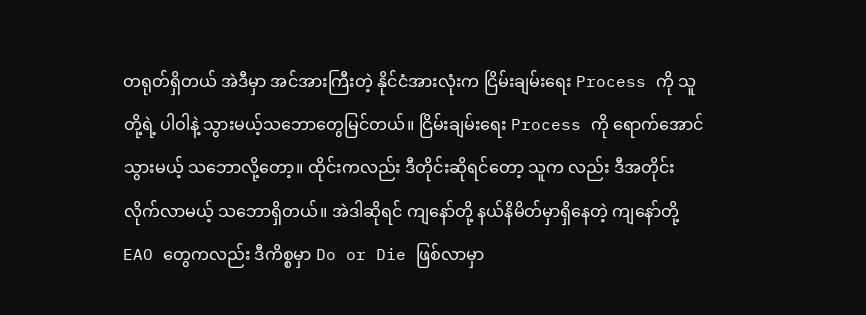တရုတ်ရှိတယ် အဲဒီမှာ အင်အားကြီးတဲ့ နိုင်ငံအားလုံးက ငြိမ်းချမ်းရေး Process ကို သူတို့ရဲ့ ပါဝါနဲ့ သွားမယ့်သဘောတွေမြင်တယ်။ ငြိမ်းချမ်းရေး Process ကို ရောက်အောင်သွားမယ့် သဘောလို့တော့။ ထိုင်းကလည်း ဒီတိုင်းဆိုရင်တော့ သူက လည်း ဒီအတိုင်း လိုက်လာမယ့် သဘောရှိတယ်။ အဲဒါဆိုရင် ကျနော်တို့ နယ်နိမိတ်မှာရှိနေတဲ့ ကျနော်တို့ EAO တွေကလည်း ဒီကိစ္စမှာ Do or Die ဖြစ်လာမှာ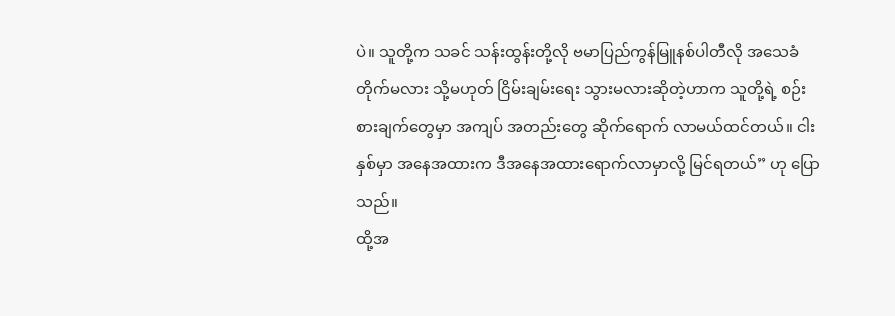ပဲ။ သူတို့က သခင် သန်းထွန်းတို့လို ဗမာပြည်ကွန်မြူနစ်ပါတီလို အသေခံတိုက်မလား သို့မဟုတ် ငြိမ်းချမ်းရေး သွားမလားဆိုတဲ့ဟာက သူတို့ရဲ့ စဉ်းစားချက်တွေမှာ အကျပ် အတည်းတွေ ဆိုက်ရောက် လာမယ်ထင်တယ်။ ငါးနှစ်မှာ အနေအထားက ဒီအနေအထားရောက်လာမှာလို့ မြင်ရတယ်” ဟု ပြောသည်။
ထို့အ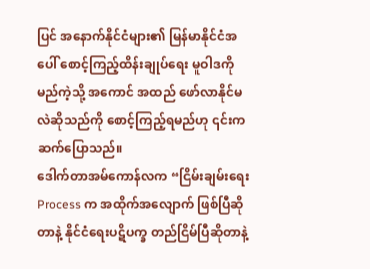ပြင် အနောက်နိုင်ငံများ၏ မြန်မာနိုင်ငံအပေါ် စောင့်ကြည့်ထိန်းချုပ်ရေး မူဝါဒကို မည်ကဲ့သို့ အကောင် အထည် ဖော်လာနိုင်မလဲဆိုသည်ကို စောင့်ကြည့်ရမည်ဟု ၎င်းက ဆက်ပြောသည်။
ဒေါက်တာအမ်ကောန်လက “ငြိမ်းချမ်းရေး Process က အထိုက်အလျောက် ဖြစ်ပြီဆိုတာနဲ့ နိုင်ငံရေးပဋိပက္ခ တည်ငြိမ်ပြီဆိုတာနဲ့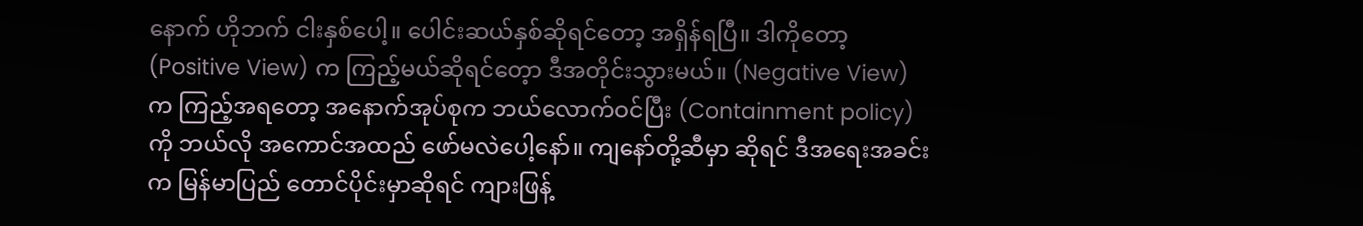နောက် ဟိုဘက် ငါးနှစ်ပေါ့။ ပေါင်းဆယ်နှစ်ဆိုရင်တော့ အရှိန်ရပြီ။ ဒါကိုတော့ (Positive View) က ကြည့်မယ်ဆိုရင်တေ့ာ ဒီအတိုင်းသွားမယ်။ (Negative View) က ကြည့်အရတော့ အနောက်အုပ်စုက ဘယ်လောက်ဝင်ပြီး (Containment policy) ကို ဘယ်လို အကောင်အထည် ဖော်မလဲပေါ့နော်။ ကျနော်တို့ဆီမှာ ဆိုရင် ဒီအရေးအခင်းက မြန်မာပြည် တောင်ပိုင်းမှာဆိုရင် ကျားဖြန့်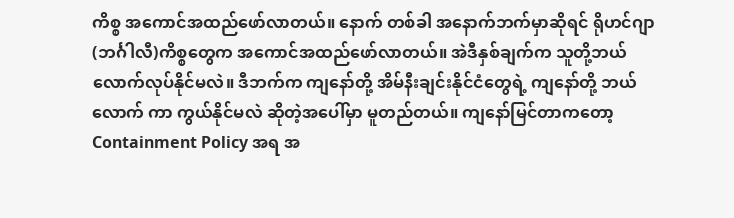ကိစ္စ အကောင်အထည်ဖော်လာတယ်။ နောက် တစ်ခါ အနောက်ဘက်မှာဆိုရင် ရိုဟင်ဂျာ(ဘင်္ဂါလီ)ကိစ္စတွေက အကောင်အထည်ဖော်လာတယ်။ အဲဒီနှစ်ချက်က သူတို့ဘယ်လောက်လုပ်နိုင်မလဲ။ ဒီဘက်က ကျနော်တို့ အိမ်နီးချင်းနိုင်ငံတွေရဲ့ ကျနော်တို့ ဘယ်လောက် ကာ ကွယ်နိုင်မလဲ ဆိုတဲ့အပေါ်မှာ မူတည်တယ်။ ကျနော်မြင်တာကတော့ Containment Policy အရ အ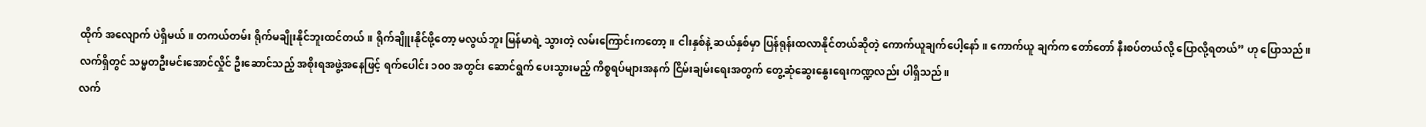ထိုက် အလျောက် ပဲရှိမယ်။ တကယ်တမ်း ရိုက်မချိုးနိုင်ဘူးထင်တယ်။ ရိုက်ချိူးနိုင်ဖို့တော့ မလွယ်ဘူး မြန်မာရဲ့ သွားတဲ့ လမ်းကြောင်းကတော့။ ငါးနှစ်နဲ့ ဆယ်နှစ်မှာ ပြန်ရုန်းထလာနိုင်တယ်ဆိုတဲ့ ကောက်ယူချက်ပေါ့နော်။ ကောက်ယူ ချက်က တော်တော် နီးစပ်တယ်လို့ ပြောလို့ရတယ်” ဟု ပြောသည်။
လက်ရှိတွင် သမ္မတဦးမင်းအောင်လှိုင် ဦးဆောင်သည့် အစိုးရအဖွဲ့အနေဖြင့် ရက်ပေါင်း ၁၀၀ အတွင်း ဆောင်ရွက် ပေးသွားမည့် ကိစ္စရပ်များအနက် ငြိမ်းချမ်းရေးအတွက် တွေ့ဆုံဆွေးနွေးရေးကဏ္ဍလည်း ပါရှိသည်။
လက်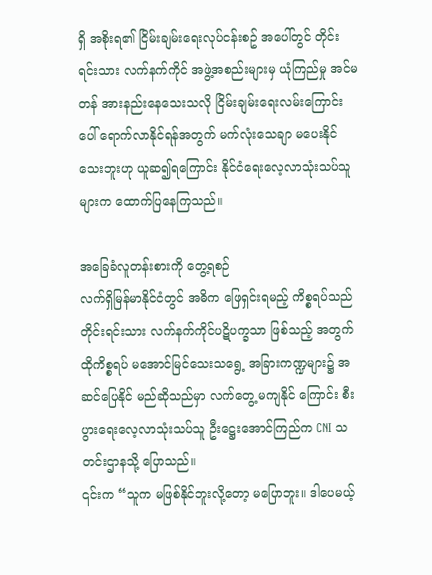ရှိ အစိုးရ၏ ငြိမ်းချမ်းရေးလုပ်ငန်းစဥ် အပေါ်တွင် တိုင်းရင်းသား လက်နက်ကိုင် အဖွဲ့အစည်းများမှ ယုံကြည်မှု အင်မတန် အားနည်းနေသေးသလို ငြိမ်းချမ်းရေးလမ်းကြောင်းပေါ် ရောက်လာနိုင်ရန်အတွက် မက်လုံးသေချာ မပေးနိုင်သေးဘူးဟု ယူဆ၍ရကြောင်း နိုင်ငံရေးလေ့လာသုံးသပ်သူများက ထောက်ပြနေကြသည်။

အခြေခံလူတန်းစားကို တွေ့ရစဉ်
လက်ရှိမြန်မာနိုင်ငံတွင် အဓိက ဖြေရှင်းရမည့် ကိစ္စရပ်သည် တိုင်းရင်းသား လက်နက်ကိုင်ပဋိပက္ခသာ ဖြစ်သည့် အတွက် ထိုကိစ္စရပ် မအောင်မြင်သေးသရွေ့ အခြားကဏ္ဍများ၌ အဆင်ပြေနိုင် မည်ဆိုသည်မှာ လက်တွေ့ မကျနိုင် ကြောင်း စီးပွားရေးလေ့လာသုံးသပ်သူ ဦးဋ္ဌေးအောင်ကြည်က CNI သတင်းဌာနသို့ ပြောသည်။
၎င်းက “သူက မဖြစ်နိုင်ဘူးလို့တော့ မပြောဘူး။ ဒါပေမယ့်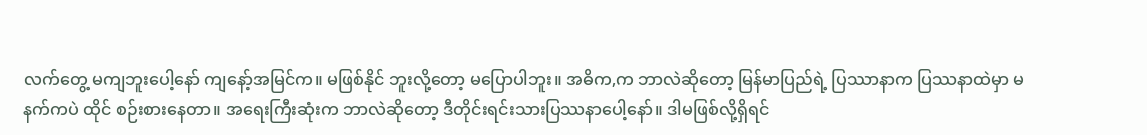လက်တွေ့ မကျဘူးပေါ့နော် ကျနော့်အမြင်က။ မဖြစ်နိုင် ဘူးလို့တော့ မပြောပါဘူး။ အဓိက,က ဘာလဲဆိုတော့ မြန်မာပြည်ရဲ့ ပြဿာနာက ပြဿနာထဲမှာ မနက်ကပဲ ထိုင် စဉ်းစားနေတာ။ အရေးကြီးဆုံးက ဘာလဲဆိုတော့ ဒီတိုင်းရင်းသားပြဿနာပေါ့နော်။ ဒါမဖြစ်လို့ရှိရင်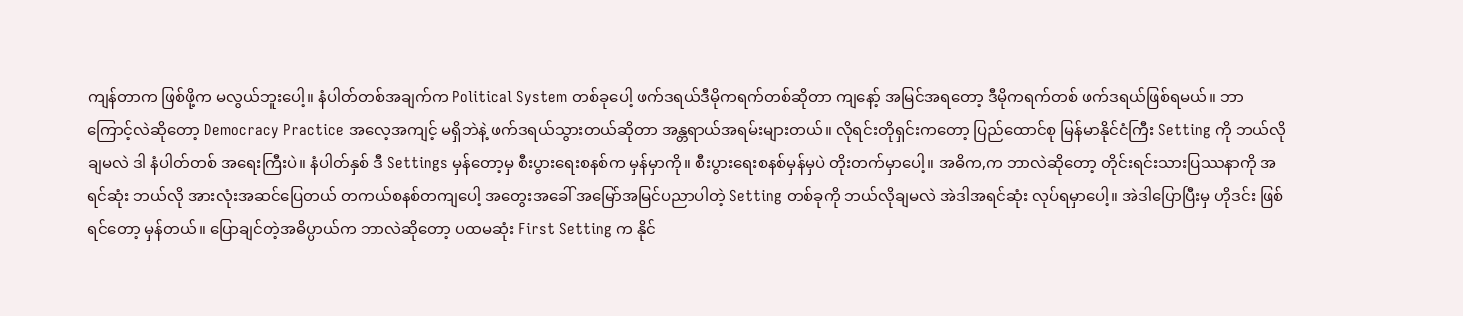ကျန်တာက ဖြစ်ဖို့က မလွယ်ဘူးပေါ့။ နံပါတ်တစ်အချက်က Political System တစ်ခုပေါ့ ဖက်ဒရယ်ဒီမိုကရက်တစ်ဆိုတာ ကျနော့် အမြင်အရတော့ ဒီမိုကရက်တစ် ဖက်ဒရယ်ဖြစ်ရမယ်။ ဘာကြောင့်လဲဆိုတော့ Democracy Practice အလေ့အကျင့် မရှိဘဲနဲ့ ဖက်ဒရယ်သွားတယ်ဆိုတာ အန္တရာယ်အရမ်းများတယ်။ လိုရင်းတိုရှင်းကတော့ ပြည်ထောင်စု မြန်မာနိုင်ငံကြီး Setting ကို ဘယ်လိုချမလဲ ဒါ နံပါတ်တစ် အရေးကြီးပဲ။ နံပါတ်နှစ် ဒီ Settings မှန်တော့မှ စီးပွားရေးစနစ်က မှန်မှာကို။ စီးပွားရေးစနစ်မှန်မှပဲ တိုးတက်မှာပေါ့။ အဓိက,က ဘာလဲဆိုတော့ တိုင်းရင်းသားပြဿနာကို အရင်ဆုံး ဘယ်လို အားလုံးအဆင်ပြေတယ် တကယ်စနစ်တကျပေါ့ အတွေးအခေါ် အမြော်အမြင်ပညာပါတဲ့ Setting တစ်ခုကို ဘယ်လိုချမလဲ အဲဒါအရင်ဆုံး လုပ်ရမှာပေါ့။ အဲဒါပြောပြီးမှ ဟိုဒင်း ဖြစ်ရင်တော့ မှန်တယ်။ ပြောချင်တဲ့အဓိပ္ပာယ်က ဘာလဲဆိုတော့ ပထမဆုံး First Setting က နိုင်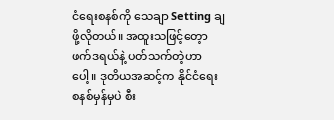ငံရေးစနစ်ကို သေချာ Setting ချဖို့လိုတယ်။ အထူးသဖြင့်တေ့ာ ဖက်ဒရယ်နဲ့ ပတ်သက်တဲ့ဟာပေါ့။ ဒုတိယအဆင့်က နိုင်ငံရေး စနစ်မှန်မှပဲ စီး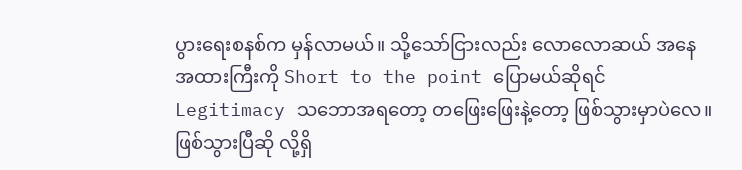ပွားရေးစနစ်က မှန်လာမယ်။ သို့သော်ငြားလည်း လောလောဆယ် အနေအထားကြီးကို Short to the point ပြောမယ်ဆိုရင် Legitimacy သဘောအရတော့ တဖြေးဖြေးနဲ့တော့ ဖြစ်သွားမှာပဲလေ။ ဖြစ်သွားပြီဆို လို့ရှိ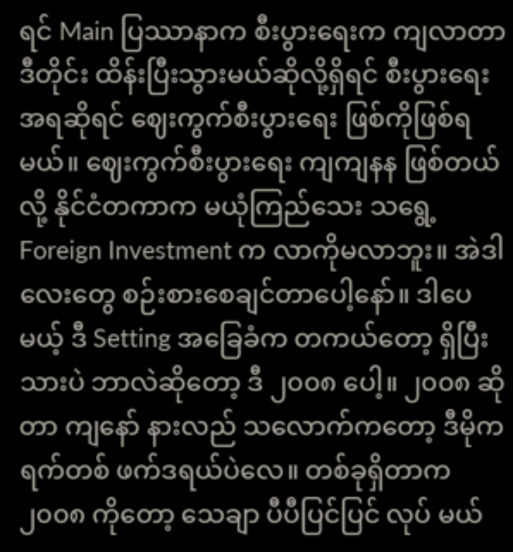ရင် Main ပြဿာနာက စီးပွားရေးက ကျလာတာ ဒီတိုင်း ထိန်းပြီးသွားမယ်ဆိုလို့ရှိရင် စီးပွားရေးအရဆိုရင် ဈေးကွက်စီးပွားရေး ဖြစ်ကိုဖြစ်ရမယ်။ ဈေးကွက်စီးပွားရေး ကျကျနန ဖြစ်တယ်လို့ နိုင်ငံတကာက မယုံကြည်သေး သရွေ့ Foreign Investment က လာကိုမလာဘူး။ အဲဒါလေးတွေ စဉ်းစားစေချင်တာပေါ့နော်။ ဒါပေမယ့် ဒီ Setting အခြေခံက တကယ်တော့ ရှိပြီးသားပဲ ဘာလဲဆိုတော့ ဒီ ၂၀၀၈ ပေါ့။ ၂၀၀၈ ဆိုတာ ကျနော် နားလည် သလောက်ကတော့ ဒီမိုကရက်တစ် ဖက်ဒရယ်ပဲလေ။ တစ်ခုရှိတာက ၂၀၀၈ ကိုတော့ သေချာ ပီပီပြင်ပြင် လုပ် မယ်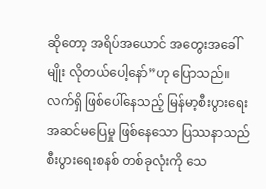ဆိုတော့ အရိပ်အယောင် အတွေးအခေါ်မျိုး လိုတယ်ပေါ့နော်”ဟု ပြောသည်။
လက်ရှိ ဖြစ်ပေါ်နေသည့် မြန်မာ့စီးပွားရေး အဆင်မပြေမှု ဖြစ်နေသော ပြဿနာသည် စီးပွားရေးစနစ် တစ်ခုလုံးကို သေ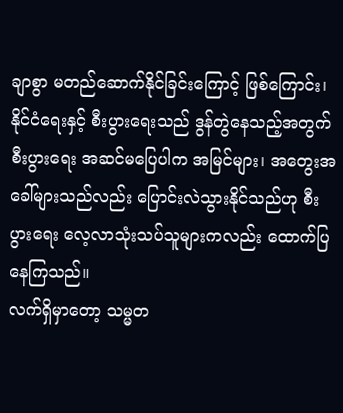ချာစွာ မတည်ဆောက်နိုင်ခြင်းကြောင့် ဖြစ်ကြောင်း၊ နိုင်ငံရေးနှင့် စီးပွားရေးသည် ဒွန်တွဲနေသည့်အတွက် စီးပွားရေး အဆင်မပြေပါက အမြင်များ၊ အတွေးအခေါ်များသည်လည်း ပြောင်းလဲသွားနိုင်သည်ဟု စီးပွားရေး လေ့လာသုံးသပ်သူများကလည်း ထောက်ပြနေကြသည်။
လက်ရှိမှာတော့ သမ္မတ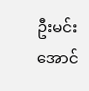ဦးမင်းအောင်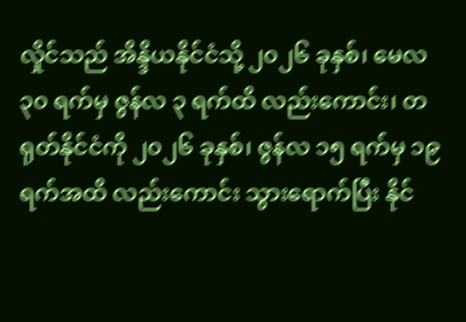လှိုင်သည် အိန္ဒိယနိုင်ငံသို့ ၂၀၂၆ ခုနှစ်၊ မေလ ၃၀ ရက်မှ ဇွန်လ ၃ ရက်ထိ လည်းကောင်း၊ တရုတ်နိုင်ငံကို ၂၀၂၆ ခုနှစ်၊ ဇွန်လ ၁၅ ရက်မှ ၁၉ ရက်အထိ လည်းကောင်း သွားရောက်ပြီး နိုင်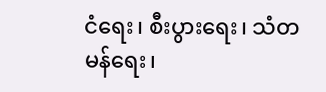ငံရေး၊ စီးပွားရေး၊ သံတမန်ရေး၊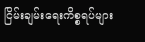ငြိမ်းချမ်းရေးကိစ္စရပ်များ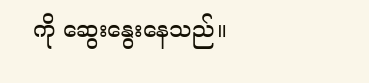ကို ဆွေးနွေးနေသည်။